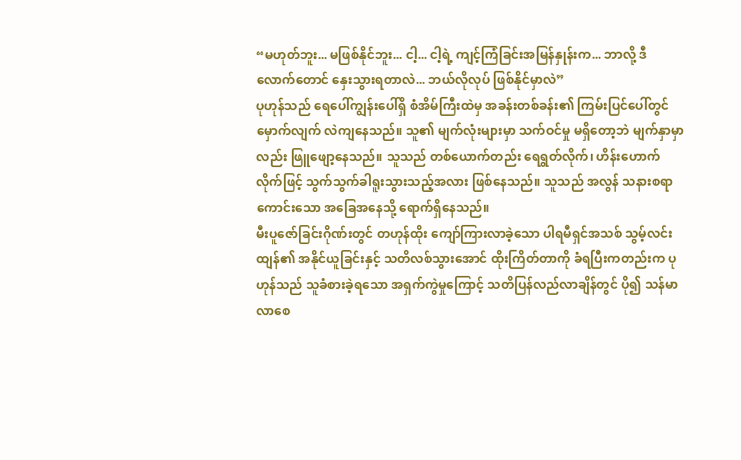“မဟုတ်ဘူး... မဖြစ်နိုင်ဘူး... ငါ့... ငါ့ရဲ့ ကျင့်ကြံခြင်းအမြန်နှုန်းက... ဘာလို့ ဒီလောက်တောင် နှေးသွားရတာလဲ... ဘယ်လိုလုပ် ဖြစ်နိုင်မှာလဲ”
ပုဟုန်သည် ရေပေါ်ကျွန်းပေါ်ရှိ စံအိမ်ကြီးထဲမှ အခန်းတစ်ခန်း၏ ကြမ်းပြင်ပေါ်တွင် မှောက်လျက် လဲကျနေသည်။ သူ၏ မျက်လုံးများမှာ သက်ဝင်မှု မရှိတော့ဘဲ မျက်နှာမှာလည်း ဖြူဖျော့နေသည်။ သူသည် တစ်ယောက်တည်း ရေရွတ်လိုက်၊ ဟိန်းဟောက်လိုက်ဖြင့် သွက်သွက်ခါရူးသွားသည့်အလား ဖြစ်နေသည်။ သူသည် အလွန် သနားစရာကောင်းသော အခြေအနေသို့ ရောက်ရှိနေသည်။
မီးပူဇော်ခြင်းဂိုဏ်းတွင် တဟုန်ထိုး ကျော်ကြားလာခဲ့သော ပါရမီရှင်အသစ် သွမ့်လင်းထျန်၏ အနိုင်ယူခြင်းနှင့် သတိလစ်သွားအောင် ထိုးကြိတ်တာကို ခံရပြီးကတည်းက ပုဟုန်သည် သူခံစားခဲ့ရသော အရှက်ကွဲမှုကြောင့် သတိပြန်လည်လာချိန်တွင် ပို၍ သန်မာလာစေ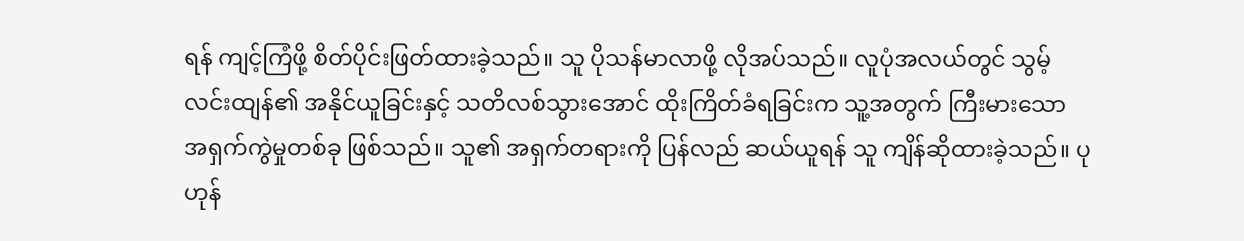ရန် ကျင့်ကြံဖို့ စိတ်ပိုင်းဖြတ်ထားခဲ့သည်။ သူ ပိုသန်မာလာဖို့ လိုအပ်သည်။ လူပုံအလယ်တွင် သွမ့်လင်းထျန်၏ အနိုင်ယူခြင်းနှင့် သတိလစ်သွားအောင် ထိုးကြိတ်ခံရခြင်းက သူ့အတွက် ကြီးမားသော အရှက်ကွဲမှုတစ်ခု ဖြစ်သည်။ သူ၏ အရှက်တရားကို ပြန်လည် ဆယ်ယူရန် သူ ကျိန်ဆိုထားခဲ့သည်။ ပုဟုန်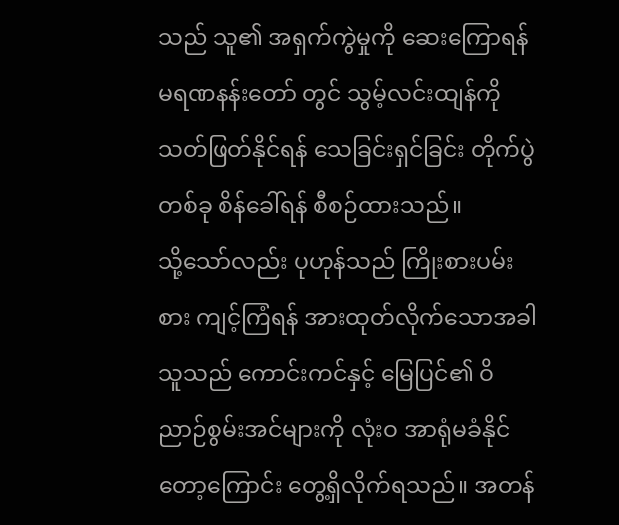သည် သူ၏ အရှက်ကွဲမှုကို ဆေးကြောရန် မရဏနန်းတော် တွင် သွမ့်လင်းထျန်ကို သတ်ဖြတ်နိုင်ရန် သေခြင်းရှင်ခြင်း တိုက်ပွဲတစ်ခု စိန်ခေါ်ရန် စီစဉ်ထားသည်။
သို့သော်လည်း ပုဟုန်သည် ကြိုးစားပမ်းစား ကျင့်ကြံရန် အားထုတ်လိုက်သောအခါ သူသည် ကောင်းကင်နှင့် မြေပြင်၏ ဝိညာဉ်စွမ်းအင်များကို လုံးဝ အာရုံမခံနိုင်တော့ကြောင်း တွေ့ရှိလိုက်ရသည်။ အတန်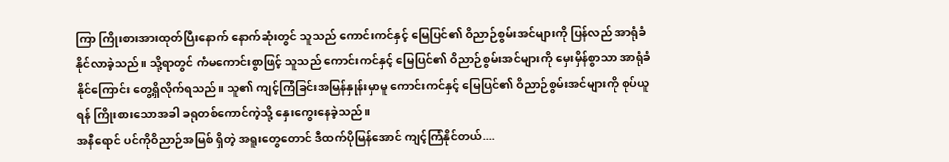ကြာ ကြိုးစားအားထုတ်ပြီးနောက် နောက်ဆုံးတွင် သူသည် ကောင်းကင်နှင့် မြေပြင်၏ ဝိညာဉ်စွမ်းအင်များကို ပြန်လည် အာရုံခံနိုင်လာခဲ့သည်။ သို့ရာတွင် ကံမကောင်းစွာဖြင့် သူသည် ကောင်းကင်နှင့် မြေပြင်၏ ဝိညာဉ်စွမ်းအင်များကို မှေးမှိန်စွာသာ အာရုံခံနိုင်ကြောင်း တွေ့ရှိလိုက်ရသည်။ သူ၏ ကျင့်ကြံခြင်းအမြန်နှုန်းမှာမူ ကောင်းကင်နှင့် မြေပြင်၏ ဝိညာဉ်စွမ်းအင်များကို စုပ်ယူရန် ကြိုးစားသောအခါ ခရုတစ်ကောင်ကဲ့သို့ နှေးကွေးနေခဲ့သည်။
အနီရောင် ပင်ကိုဝိညာဉ်အမြစ် ရှိတဲ့ အရူးတွေတောင် ဒီထက်ပိုမြန်အောင် ကျင့်ကြံနိုင်တယ်....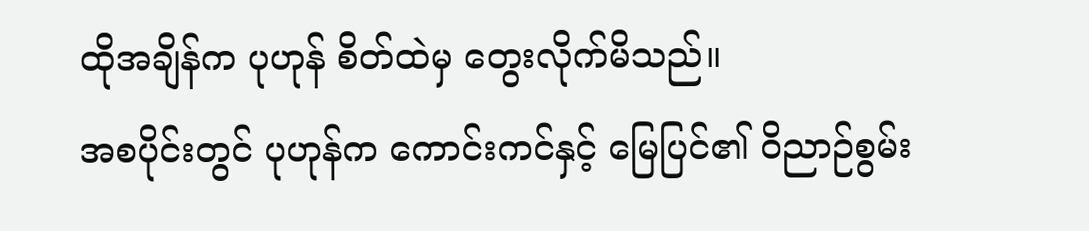ထိုအချိန်က ပုဟုန် စိတ်ထဲမှ တွေးလိုက်မိသည်။
အစပိုင်းတွင် ပုဟုန်က ကောင်းကင်နှင့် မြေပြင်၏ ဝိညာဉ်စွမ်း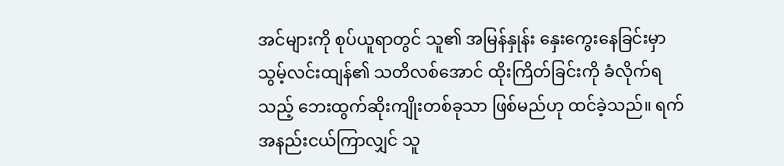အင်များကို စုပ်ယူရာတွင် သူ၏ အမြန်နှုန်း နှေးကွေးနေခြင်းမှာ သွမ့်လင်းထျန်၏ သတိလစ်အောင် ထိုးကြိတ်ခြင်းကို ခံလိုက်ရသည့် ဘေးထွက်ဆိုးကျိုးတစ်ခုသာ ဖြစ်မည်ဟု ထင်ခဲ့သည်။ ရက်အနည်းငယ်ကြာလျှင် သူ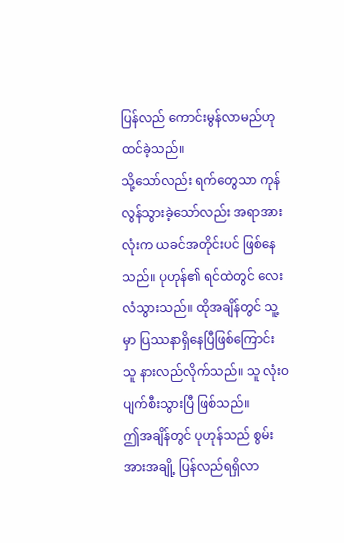ပြန်လည် ကောင်းမွန်လာမည်ဟု ထင်ခဲ့သည်။
သို့သော်လည်း ရက်တွေသာ ကုန်လွန်သွားခဲ့သော်လည်း အရာအားလုံးက ယခင်အတိုင်းပင် ဖြစ်နေသည်။ ပုဟုန်၏ ရင်ထဲတွင် လေးလံသွားသည်။ ထိုအချိန်တွင် သူ့မှာ ပြဿနာရှိနေပြီဖြစ်ကြောင်း သူ နားလည်လိုက်သည်။ သူ လုံးဝ ပျက်စီးသွားပြီ ဖြစ်သည်။
ဤအချိန်တွင် ပုဟုန်သည် စွမ်းအားအချို့ ပြန်လည်ရရှိလာ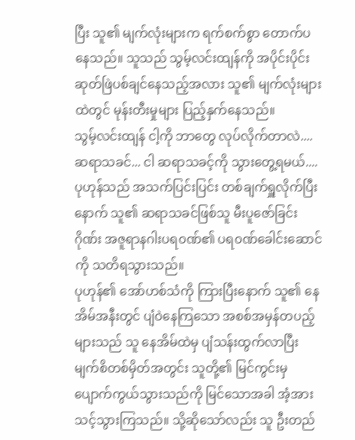ပြီး သူ၏ မျက်လုံးများက ရက်စက်စွာ တောက်ပနေသည်။ သူသည် သွမ့်လင်းထျန်ကို အပိုင်းပိုင်း ဆုတ်ဖြဲပစ်ချင်နေသည့်အလား သူ၏ မျက်လုံးများထဲတွင် မုန်းတီးမှုများ ပြည့်နှက်နေသည်။
သွမ့်လင်းထျန် ငါ့ကို ဘာတွေ လုပ်လိုက်တာလဲ....
ဆရာသခင်... ငါ ဆရာသခင့်ကို သွားတွေ့ရမယ်....
ပုဟုန်သည် အသက်ပြင်းပြင်း တစ်ချက်ရှူလိုက်ပြီးနောက် သူ၏ ဆရာသခင်ဖြစ်သူ မီးပူဇော်ခြင်းဂိုဏ်း အဇူရာနဂါးပရ၀ဏ်၏ ပရ၀ဏ်ခေါင်းဆောင်ကို သတိရသွားသည်။
ပုဟုန်၏ အော်ဟစ်သံကို ကြားပြီးနောက် သူ၏ နေအိမ်အနီးတွင် ပျံဝဲနေကြသော အစစ်အမှန်တပည့်များသည် သူ နေအိမ်ထဲမှ ပျံသန်းထွက်လာပြီး မျက်စိတစ်မှိတ်အတွင်း သူတို့၏ မြင်ကွင်းမှ ပျောက်ကွယ်သွားသည်ကို မြင်သောအခါ အံ့အားသင့်သွားကြသည်။ သို့ဆိုသော်လည်း သူ ဦးတည်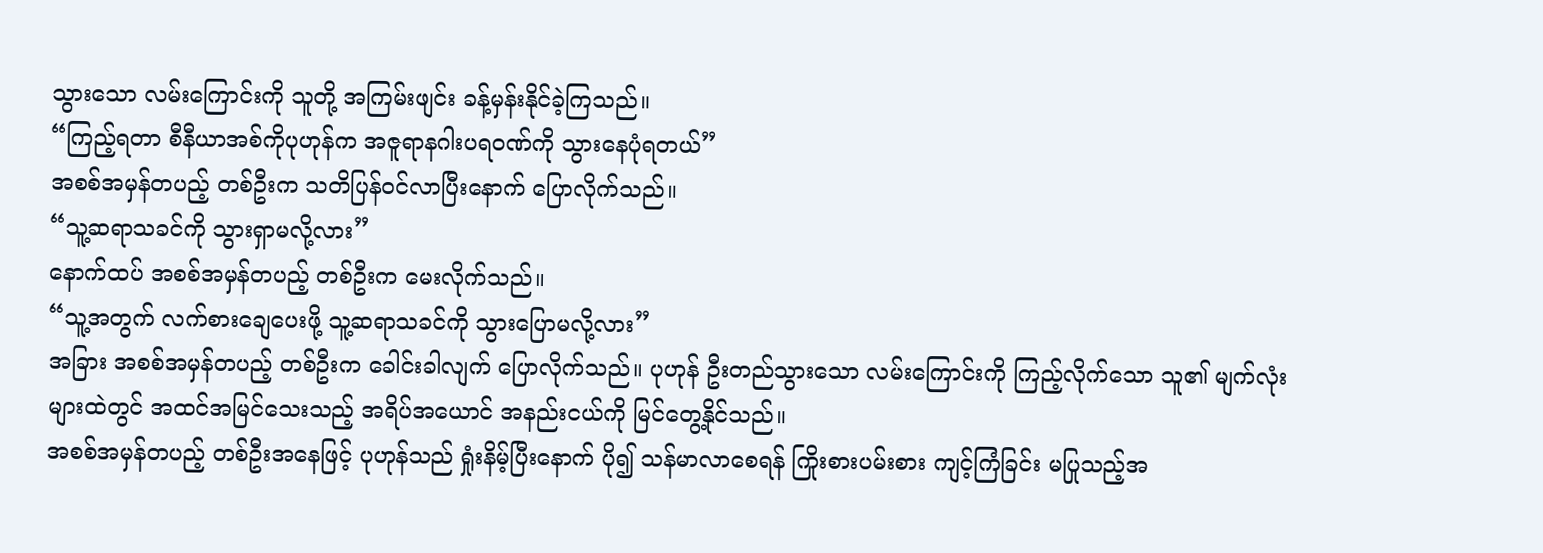သွားသော လမ်းကြောင်းကို သူတို့ အကြမ်းဖျင်း ခန့်မှန်းနိုင်ခဲ့ကြသည်။
“ကြည့်ရတာ စီနီယာအစ်ကိုပုဟုန်က အဇူရာနဂါးပရ၀ဏ်ကို သွားနေပုံရတယ်”
အစစ်အမှန်တပည့် တစ်ဦးက သတိပြန်ဝင်လာပြီးနောက် ပြောလိုက်သည်။
“သူ့ဆရာသခင်ကို သွားရှာမလို့လား”
နောက်ထပ် အစစ်အမှန်တပည့် တစ်ဦးက မေးလိုက်သည်။
“သူ့အတွက် လက်စားချေပေးဖို့ သူ့ဆရာသခင်ကို သွားပြောမလို့လား”
အခြား အစစ်အမှန်တပည့် တစ်ဦးက ခေါင်းခါလျက် ပြောလိုက်သည်။ ပုဟုန် ဦးတည်သွားသော လမ်းကြောင်းကို ကြည့်လိုက်သော သူ၏ မျက်လုံးများထဲတွင် အထင်အမြင်သေးသည့် အရိပ်အယောင် အနည်းငယ်ကို မြင်တွေ့နိုင်သည်။
အစစ်အမှန်တပည့် တစ်ဦးအနေဖြင့် ပုဟုန်သည် ရှုံးနိမ့်ပြီးနောက် ပို၍ သန်မာလာစေရန် ကြိုးစားပမ်းစား ကျင့်ကြံခြင်း မပြုသည့်အ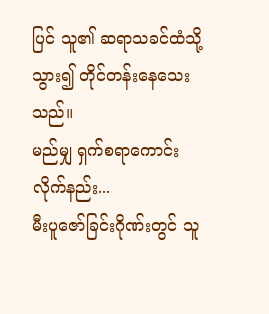ပြင် သူ၏ ဆရာသခင်ထံသို့ သွား၍ တိုင်တန်းနေသေးသည်။
မည်မျှ ရှက်စရာကောင်းလိုက်နည်း...
မီးပူဇော်ခြင်းဂိုဏ်းတွင် သူ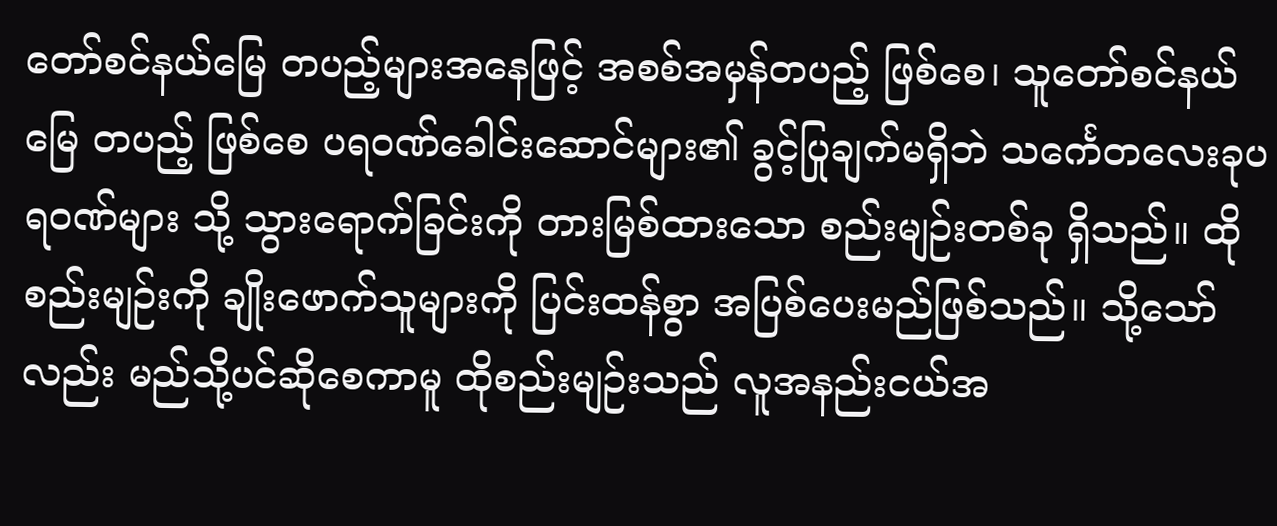တော်စင်နယ်မြေ တပည့်များအနေဖြင့် အစစ်အမှန်တပည့် ဖြစ်စေ၊ သူတော်စင်နယ်မြေ တပည့် ဖြစ်စေ ပရ၀ဏ်ခေါင်းဆောင်များ၏ ခွင့်ပြုချက်မရှိဘဲ သင်္ကေတလေးခုပရ၀ဏ်များ သို့ သွားရောက်ခြင်းကို တားမြစ်ထားသော စည်းမျဉ်းတစ်ခု ရှိသည်။ ထိုစည်းမျဉ်းကို ချိုးဖောက်သူများကို ပြင်းထန်စွာ အပြစ်ပေးမည်ဖြစ်သည်။ သို့သော်လည်း မည်သို့ပင်ဆိုစေကာမူ ထိုစည်းမျဉ်းသည် လူအနည်းငယ်အ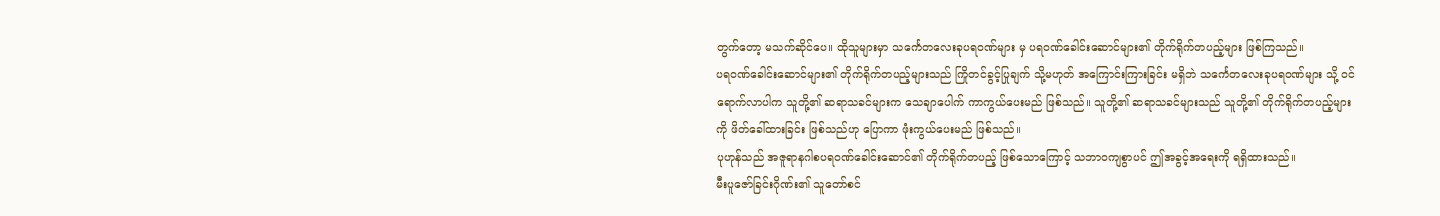တွက်တော့ မသက်ဆိုင်ပေ။ ထိုသူများမှာ သင်္ကေတလေးခုပရ၀ဏ်များ မှ ပရ၀ဏ်ခေါင်းဆောင်များ၏ တိုက်ရိုက်တပည့်များ ဖြစ်ကြသည်။
ပရ၀ဏ်ခေါင်းဆောင်များ၏ တိုက်ရိုက်တပည့်များသည် ကြိုတင်ခွင့်ပြုချက် သို့မဟုတ် အကြောင်းကြားခြင်း မရှိဘဲ သင်္ကေတလေးခုပရ၀ဏ်များ သို့ ဝင်ရောက်လာပါက သူတို့၏ ဆရာသခင်များက သေချာပေါက် ကာကွယ်ပေးမည် ဖြစ်သည်။ သူတို့၏ ဆရာသခင်များသည် သူတို့၏ တိုက်ရိုက်တပည့်များကို ဖိတ်ခေါ်ထားခြင်း ဖြစ်သည်ဟု ပြောကာ ဖုံးကွယ်ပေးမည် ဖြစ်သည်။
ပုဟုန်သည် အဇူရာနဂါစပရ၀ဏ်ခေါင်းဆောင်၏ တိုက်ရိုက်တပည့် ဖြစ်သောကြောင့် သဘာဝကျစွာပင် ဤအခွင့်အရေးကို ရရှိထားသည်။
မီးပူဇော်ခြင်းဂိုဏ်း၏ သူတော်စင်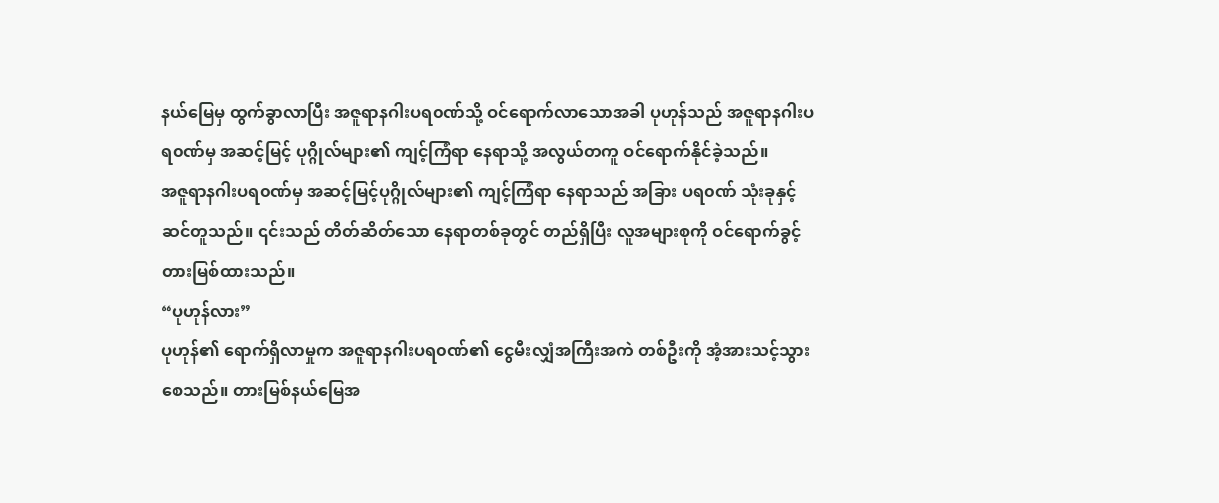နယ်မြေမှ ထွက်ခွာလာပြီး အဇူရာနဂါးပရ၀ဏ်သို့ ဝင်ရောက်လာသောအခါ ပုဟုန်သည် အဇူရာနဂါးပရ၀ဏ်မှ အဆင့်မြင့် ပုဂ္ဂိုလ်များ၏ ကျင့်ကြံရာ နေရာသို့ အလွယ်တကူ ဝင်ရောက်နိုင်ခဲ့သည်။
အဇူရာနဂါးပရ၀ဏ်မှ အဆင့်မြင့်ပုဂ္ဂိုလ်များ၏ ကျင့်ကြံရာ နေရာသည် အခြား ပရ၀ဏ် သုံးခုနှင့် ဆင်တူသည်။ ၎င်းသည် တိတ်ဆိတ်သော နေရာတစ်ခုတွင် တည်ရှိပြီး လူအများစုကို ဝင်ရောက်ခွင့် တားမြစ်ထားသည်။
“ပုဟုန်လား”
ပုဟုန်၏ ရောက်ရှိလာမှုက အဇူရာနဂါးပရ၀ဏ်၏ ငွေမီးလျှံအကြီးအကဲ တစ်ဦးကို အံ့အားသင့်သွားစေသည်။ တားမြစ်နယ်မြေအ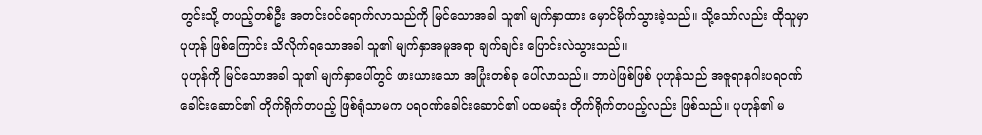တွင်းသို့ တပည့်တစ်ဦး အတင်းဝင်ရောက်လာသည်ကို မြင်သောအခါ သူ၏ မျက်နှာထား မှောင်မိုက်သွားခဲ့သည်။ သို့သော်လည်း ထိုသူမှာ ပုဟုန် ဖြစ်ကြောင်း သိလိုက်ရသောအခါ သူ၏ မျက်နှာအမူအရာ ချက်ချင်း ပြောင်းလဲသွားသည်။
ပုဟုန်ကို မြင်သောအခါ သူ၏ မျက်နှာပေါ်တွင် ဖားယားသော အပြုံးတစ်ခု ပေါ်လာသည်။ ဘာပဲဖြစ်ဖြစ် ပုဟုန်သည် အဇူရာနဂါးပရ၀ဏ်ခေါင်းဆောင်၏ တိုက်ရိုက်တပည့် ဖြစ်ရုံသာမက ပရ၀ဏ်ခေါင်းဆောင်၏ ပထမဆုံး တိုက်ရိုက်တပည့်လည်း ဖြစ်သည်။ ပုဟုန်၏ မ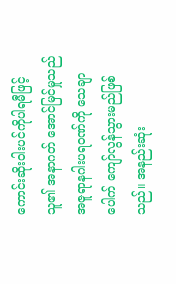ကောင်းဆိုးဝါးပင်ကိုပါရမီဖြင့် သူ၏ အနာဂတ် အောင်မြင်မှုသည် အဇူရာနဂါးပရ၀ဏ်ကို သေချာပေါက် ကျော်လွန်သွားမည်ဖြစ်သည်။ အနည်းဆုံး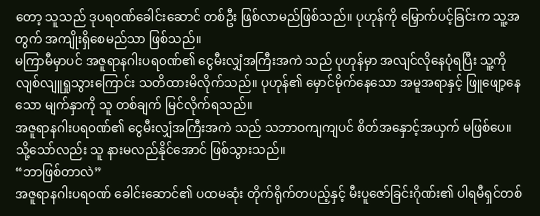တော့ သူသည် ဒုပရ၀ဏ်ခေါင်းဆောင် တစ်ဦး ဖြစ်လာမည်ဖြစ်သည်။ ပုဟုန်ကို မြှောက်ပင့်ခြင်းက သူ့အတွက် အကျိုးရှိစေမည်သာ ဖြစ်သည်။
မကြာမီမှာပင် အဇူရာနဂါးပရ၀ဏ်၏ ငွေမီးလျှံအကြီးအကဲ သည် ပုဟုန်မှာ အလျင်လိုနေပုံရပြီး သူ့ကို လျစ်လျူရှုသွားကြောင်း သတိထားမိလိုက်သည်။ ပုဟုန်၏ မှောင်မိုက်နေသော အမူအရာနှင့် ဖြူဖျော့နေသော မျက်နှာကို သူ တစ်ချက် မြင်လိုက်ရသည်။
အဇူရာနဂါးပရ၀ဏ်၏ ငွေမီးလျှံအကြီးအကဲ သည် သဘာဝကျကျပင် စိတ်အနှောင့်အယှက် မဖြစ်ပေ။ သို့သော်လည်း သူ နားမလည်နိုင်အောင် ဖြစ်သွားသည်။
“ဘာဖြစ်တာလဲ”
အဇူရာနဂါးပရ၀ဏ် ခေါင်းဆောင်၏ ပထမဆုံး တိုက်ရိုက်တပည့်နှင့် မီးပူဇော်ခြင်းဂိုဏ်း၏ ပါရမီရှင်တစ်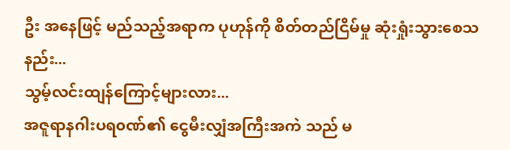ဦး အနေဖြင့် မည်သည့်အရာက ပုဟုန်ကို စိတ်တည်ငြိမ်မှု ဆုံးရှုံးသွားစေသနည်း...
သွမ့်လင်းထျန်ကြောင့်များလား...
အဇူရာနဂါးပရ၀ဏ်၏ ငွေမီးလျှံအကြီးအကဲ သည် မ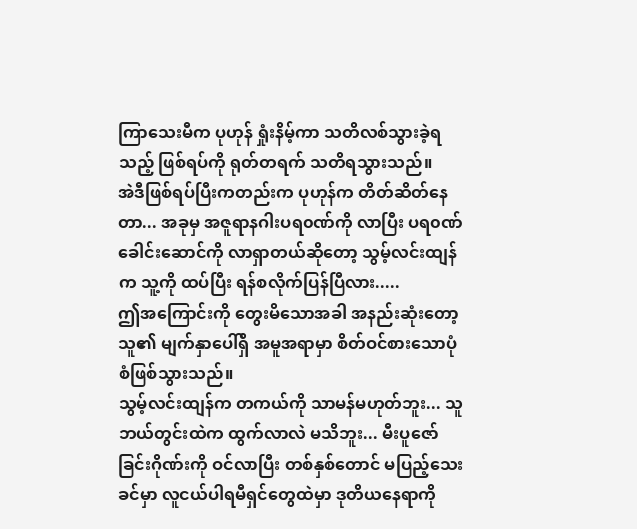ကြာသေးမီက ပုဟုန် ရှုံးနိမ့်ကာ သတိလစ်သွားခဲ့ရသည့် ဖြစ်ရပ်ကို ရုတ်တရက် သတိရသွားသည်။
အဲဒီဖြစ်ရပ်ပြီးကတည်းက ပုဟုန်က တိတ်ဆိတ်နေတာ... အခုမှ အဇူရာနဂါးပရ၀ဏ်ကို လာပြီး ပရ၀ဏ်ခေါင်းဆောင်ကို လာရှာတယ်ဆိုတော့ သွမ့်လင်းထျန်က သူ့ကို ထပ်ပြီး ရန်စလိုက်ပြန်ပြီလား.....
ဤအကြောင်းကို တွေးမိသောအခါ အနည်းဆုံးတော့ သူ၏ မျက်နှာပေါ်ရှိ အမူအရာမှာ စိတ်ဝင်စားသောပုံစံဖြစ်သွားသည်။
သွမ့်လင်းထျန်က တကယ်ကို သာမန်မဟုတ်ဘူး... သူ ဘယ်တွင်းထဲက ထွက်လာလဲ မသိဘူး... မီးပူဇော်ခြင်းဂိုဏ်းကို ဝင်လာပြီး တစ်နှစ်တောင် မပြည့်သေးခင်မှာ လူငယ်ပါရမီရှင်တွေထဲမှာ ဒုတိယနေရာကို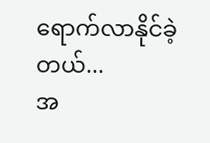ရောက်လာနိုင်ခဲ့တယ်...
အ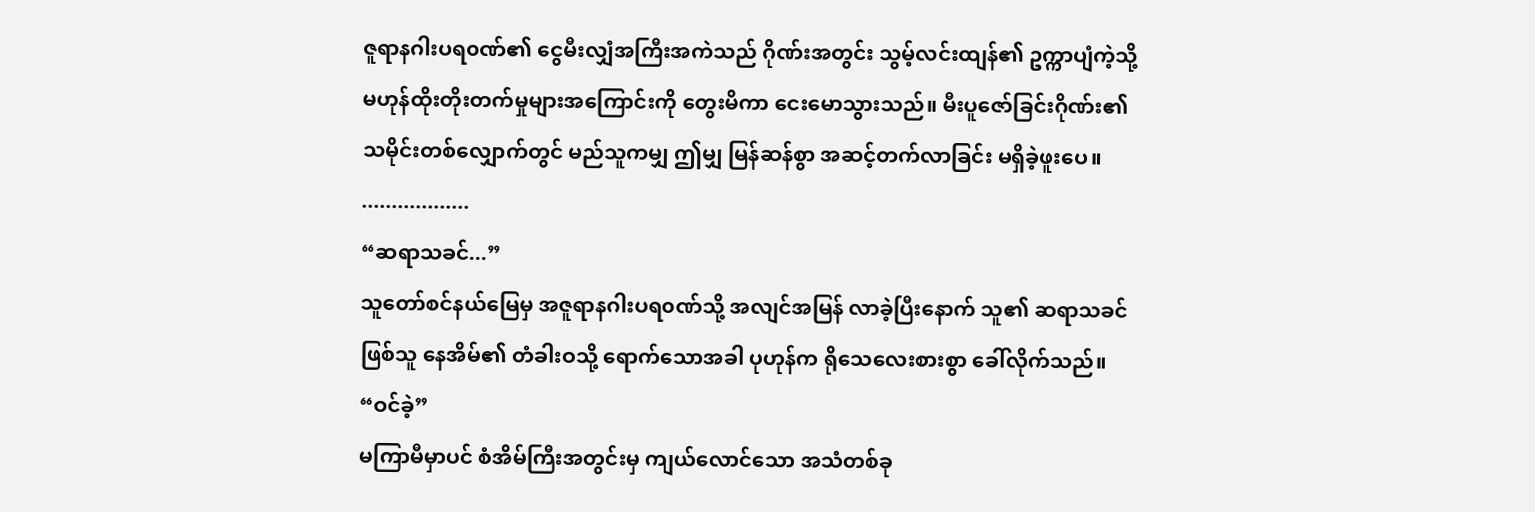ဇူရာနဂါးပရ၀ဏ်၏ ငွေမီးလျှံအကြီးအကဲသည် ဂိုဏ်းအတွင်း သွမ့်လင်းထျန်၏ ဥက္ကာပျံကဲ့သို့ မဟုန်ထိုးတိုးတက်မှုများအကြောင်းကို တွေးမိကာ ငေးမောသွားသည်။ မီးပူဇော်ခြင်းဂိုဏ်း၏ သမိုင်းတစ်လျှောက်တွင် မည်သူကမျှ ဤမျှ မြန်ဆန်စွာ အဆင့်တက်လာခြင်း မရှိခဲ့ဖူးပေ။
..................
“ဆရာသခင်...”
သူတော်စင်နယ်မြေမှ အဇူရာနဂါးပရ၀ဏ်သို့ အလျင်အမြန် လာခဲ့ပြီးနောက် သူ၏ ဆရာသခင်ဖြစ်သူ နေအိမ်၏ တံခါးဝသို့ ရောက်သောအခါ ပုဟုန်က ရိုသေလေးစားစွာ ခေါ်လိုက်သည်။
“ဝင်ခဲ့”
မကြာမီမှာပင် စံအိမ်ကြီးအတွင်းမှ ကျယ်လောင်သော အသံတစ်ခု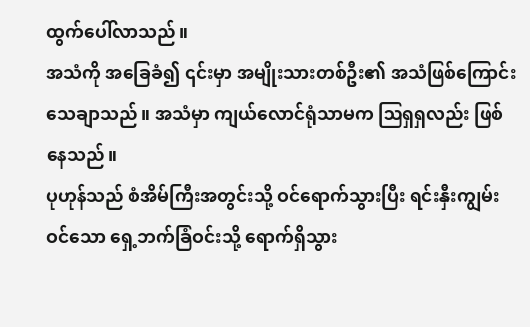ထွက်ပေါ်လာသည်။
အသံကို အခြေခံ၍ ၎င်းမှာ အမျိုးသားတစ်ဦး၏ အသံဖြစ်ကြောင်း သေချာသည်။ အသံမှာ ကျယ်လောင်ရုံသာမက ဩရှရှလည်း ဖြစ်နေသည်။
ပုဟုန်သည် စံအိမ်ကြီးအတွင်းသို့ ဝင်ရောက်သွားပြီး ရင်းနှီးကျွမ်းဝင်သော ရှေ့ဘက်ခြံဝင်းသို့ ရောက်ရှိသွား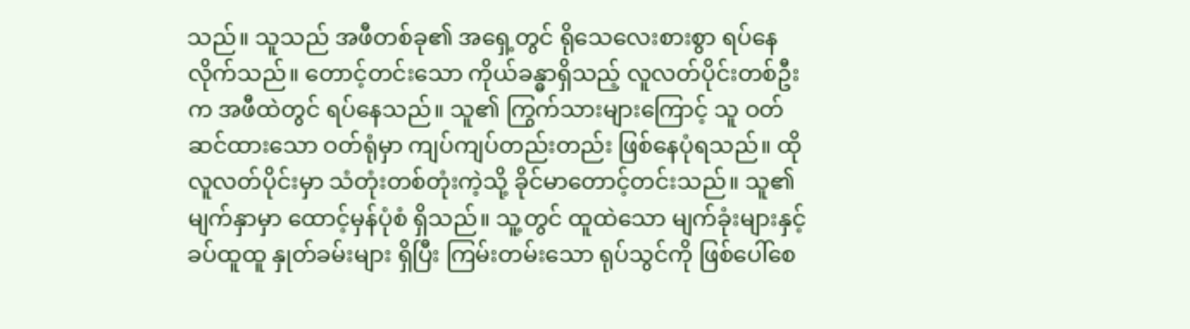သည်။ သူသည် အဖီတစ်ခု၏ အရှေ့တွင် ရိုသေလေးစားစွာ ရပ်နေလိုက်သည်။ တောင့်တင်းသော ကိုယ်ခန္ဓာရှိသည့် လူလတ်ပိုင်းတစ်ဦးက အဖီထဲတွင် ရပ်နေသည်။ သူ၏ ကြွက်သားများကြောင့် သူ ဝတ်ဆင်ထားသော ဝတ်ရုံမှာ ကျပ်ကျပ်တည်းတည်း ဖြစ်နေပုံရသည်။ ထိုလူလတ်ပိုင်းမှာ သံတုံးတစ်တုံးကဲ့သို့ ခိုင်မာတောင့်တင်းသည်။ သူ၏ မျက်နှာမှာ ထောင့်မှန်ပုံစံ ရှိသည်။ သူ့တွင် ထူထဲသော မျက်ခုံးများနှင့် ခပ်ထူထူ နှုတ်ခမ်းများ ရှိပြီး ကြမ်းတမ်းသော ရုပ်သွင်ကို ဖြစ်ပေါ်စေ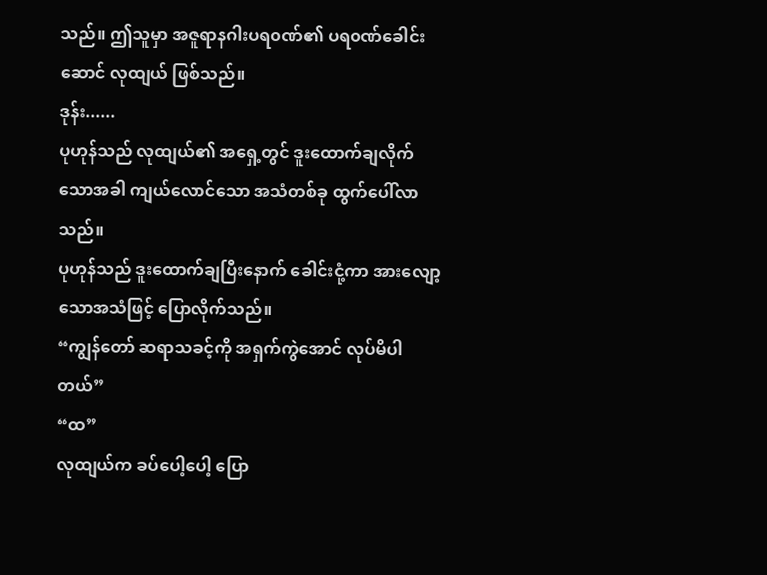သည်။ ဤသူမှာ အဇူရာနဂါးပရ၀ဏ်၏ ပရ၀ဏ်ခေါင်းဆောင် လုထျယ် ဖြစ်သည်။
ဒုန်း......
ပုဟုန်သည် လုထျယ်၏ အရှေ့တွင် ဒူးထောက်ချလိုက်သောအခါ ကျယ်လောင်သော အသံတစ်ခု ထွက်ပေါ်လာသည်။
ပုဟုန်သည် ဒူးထောက်ချပြီးနောက် ခေါင်းငုံ့ကာ အားလျော့သောအသံဖြင့် ပြောလိုက်သည်။
“ကျွန်တော် ဆရာသခင့်ကို အရှက်ကွဲအောင် လုပ်မိပါတယ်”
“ထ”
လုထျယ်က ခပ်ပေါ့ပေါ့ ပြော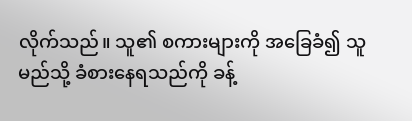လိုက်သည်။ သူ၏ စကားများကို အခြေခံ၍ သူ မည်သို့ ခံစားနေရသည်ကို ခန့်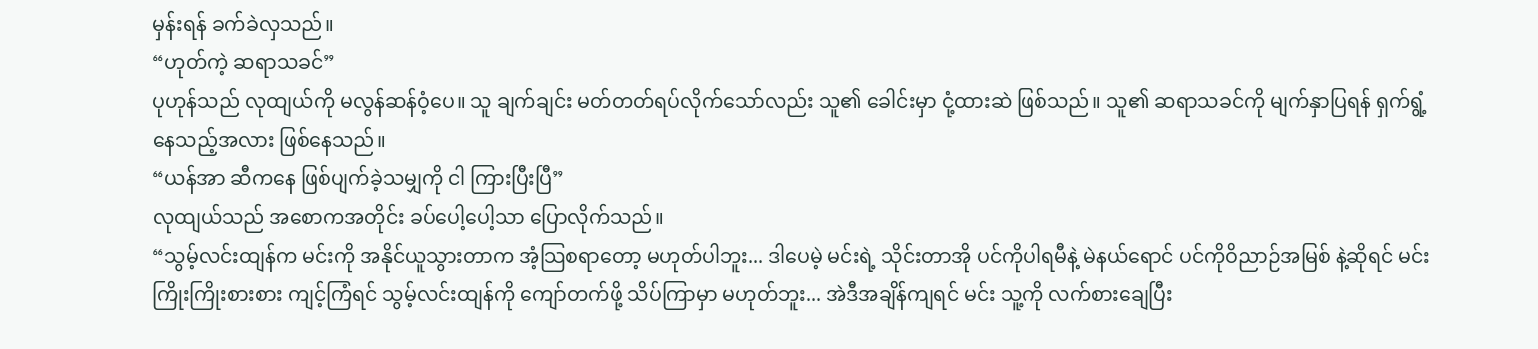မှန်းရန် ခက်ခဲလှသည်။
“ဟုတ်ကဲ့ ဆရာသခင်”
ပုဟုန်သည် လုထျယ်ကို မလွန်ဆန်ဝံ့ပေ။ သူ ချက်ချင်း မတ်တတ်ရပ်လိုက်သော်လည်း သူ၏ ခေါင်းမှာ ငုံ့ထားဆဲ ဖြစ်သည်။ သူ၏ ဆရာသခင်ကို မျက်နှာပြရန် ရှက်ရွံ့နေသည့်အလား ဖြစ်နေသည်။
“ယန်အာ ဆီကနေ ဖြစ်ပျက်ခဲ့သမျှကို ငါ ကြားပြီးပြီ”
လုထျယ်သည် အစောကအတိုင်း ခပ်ပေါ့ပေါ့သာ ပြောလိုက်သည်။
“သွမ့်လင်းထျန်က မင်းကို အနိုင်ယူသွားတာက အံ့သြစရာတော့ မဟုတ်ပါဘူး... ဒါပေမဲ့ မင်းရဲ့ သိုင်းတာအို ပင်ကိုပါရမီနဲ့ မဲနယ်ရောင် ပင်ကိုဝိညာဉ်အမြစ် နဲ့ဆိုရင် မင်း ကြိုးကြိုးစားစား ကျင့်ကြံရင် သွမ့်လင်းထျန်ကို ကျော်တက်ဖို့ သိပ်ကြာမှာ မဟုတ်ဘူး... အဲဒီအချိန်ကျရင် မင်း သူ့ကို လက်စားချေပြီး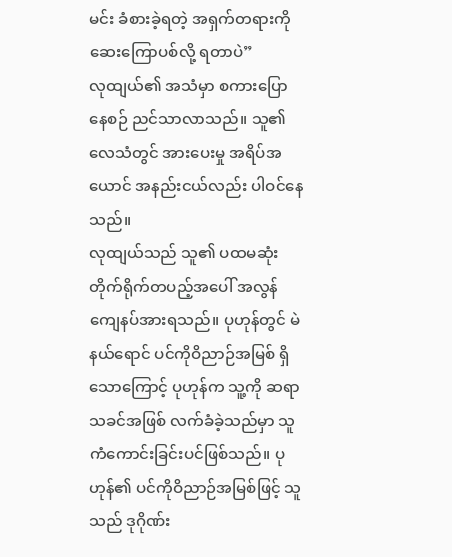မင်း ခံစားခဲ့ရတဲ့ အရှက်တရားကို ဆေးကြောပစ်လို့ ရတာပဲ”
လုထျယ်၏ အသံမှာ စကားပြောနေစဉ် ညင်သာလာသည်။ သူ၏ လေသံတွင် အားပေးမှု အရိပ်အယောင် အနည်းငယ်လည်း ပါဝင်နေသည်။
လုထျယ်သည် သူ၏ ပထမဆုံး တိုက်ရိုက်တပည့်အပေါ် အလွန်ကျေနပ်အားရသည်။ ပုဟုန်တွင် မဲနယ်ရောင် ပင်ကိုဝိညာဉ်အမြစ် ရှိသောကြောင့် ပုဟုန်က သူ့ကို ဆရာသခင်အဖြစ် လက်ခံခဲ့သည်မှာ သူ ကံကောင်းခြင်းပင်ဖြစ်သည်။ ပုဟုန်၏ ပင်ကိုဝိညာဉ်အမြစ်ဖြင့် သူသည် ဒုဂိုဏ်း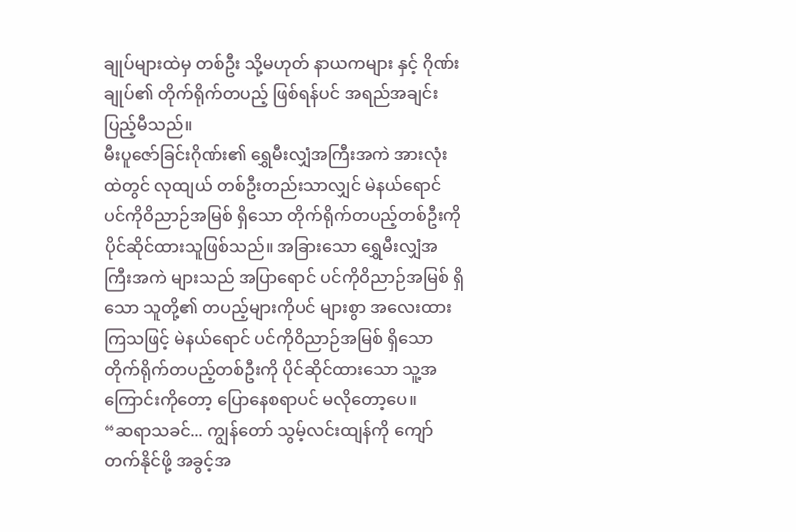ချုပ်များထဲမှ တစ်ဦး သို့မဟုတ် နာယကများ နှင့် ဂိုဏ်းချုပ်၏ တိုက်ရိုက်တပည့် ဖြစ်ရန်ပင် အရည်အချင်း ပြည့်မီသည်။
မီးပူဇော်ခြင်းဂိုဏ်း၏ ရွှေမီးလျှံအကြီးအကဲ အားလုံးထဲတွင် လုထျယ် တစ်ဦးတည်းသာလျှင် မဲနယ်ရောင် ပင်ကိုဝိညာဉ်အမြစ် ရှိသော တိုက်ရိုက်တပည့်တစ်ဦးကို ပိုင်ဆိုင်ထားသူဖြစ်သည်။ အခြားသော ရွှေမီးလျှံအကြီးအကဲ များသည် အပြာရောင် ပင်ကိုဝိညာဉ်အမြစ် ရှိသော သူတို့၏ တပည့်များကိုပင် များစွာ အလေးထားကြသဖြင့် မဲနယ်ရောင် ပင်ကိုဝိညာဉ်အမြစ် ရှိသော တိုက်ရိုက်တပည့်တစ်ဦးကို ပိုင်ဆိုင်ထားသော သူ့အကြောင်းကိုတော့ ပြောနေစရာပင် မလိုတော့ပေ။
“ဆရာသခင်... ကျွန်တော် သွမ့်လင်းထျန်ကို ကျော်တက်နိုင်ဖို့ အခွင့်အ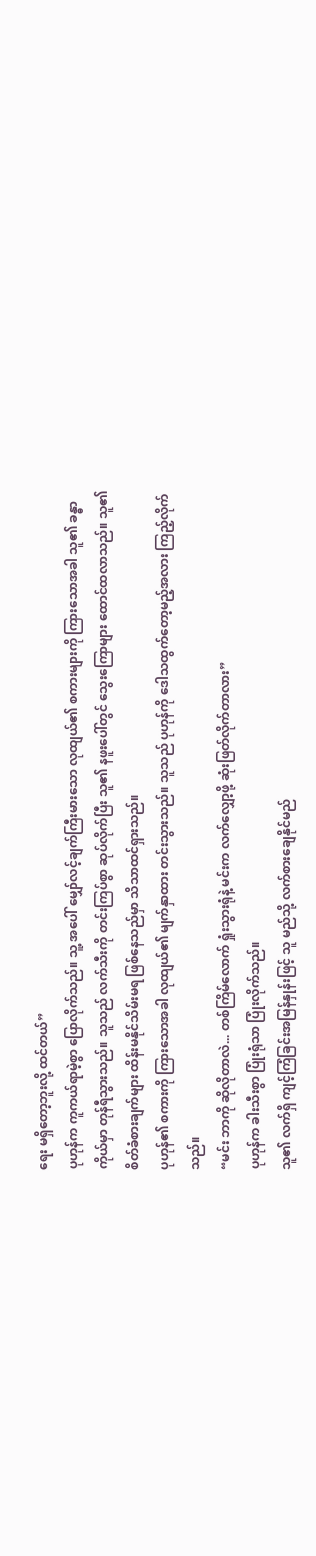ရေး မရှိတော့ဘူးလို့ ထင်တယ်”
ပုဟုန်က ကူကယ်ရာမဲ့စွာ ပြောလိုက်သည်။ သူ့ အပေါ် မျှော်လင့်ချက်ကြီးမားသော လုထျယ်၏ စကားများကို ကြားသောအခါ သူ၏ ခန္ဓာကိုယ်မှာ တုန်ရီသွားသည်။ သူသည် လက်သီးကို တင်းကြပ်စွာ ဆုပ်လိုက်ပြီး သူ၏ နဖူးပေါ်တွင် သွေးကြောများ ထောင်ထလာသည်။ သူ၏ စိတ်ခံစားချက်များ ထိန်းမနိုင်သိမ်းမရ ဖြစ်နေသည်မှာ သိသာထင်ရှားသည်။
ပုဟုန်၏ စကားကို ကြားသောအခါ လုထျယ်၏ မျက်နှာထား တင်းသွားသည်။ သူသည် ပုဟုန်ကို ဒေါသထွက်တော့မည့်အလား ကြည့်လိုက်သည်။
“မင်း ဘာကို ဆိုလိုတာလဲ... တစ်ကြိမ်လောက် ရှုံးသွားရုံနဲ့ မင်းက လက်လျှော့ဖို့ ဆုံးဖြတ်လိုက်တာလား”
ပုဟုန်က ခါးသီးစွာ ပြုံးရုံသာ ပြုံးလိုက်သည်။
သူ၏ လက်ရှိ ကျင့်ကြံခြင်းအမြန်နှုန်းဖြင့် သူ မည်သို့ လက်စားချေနိုင်မည်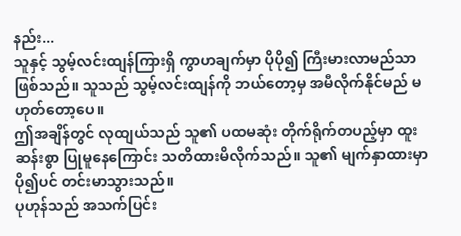နည်း...
သူနှင့် သွမ့်လင်းထျန်ကြားရှိ ကွာဟချက်မှာ ပိုပို၍ ကြီးမားလာမည်သာ ဖြစ်သည်။ သူသည် သွမ့်လင်းထျန်ကို ဘယ်တော့မှ အမီလိုက်နိုင်မည် မဟုတ်တော့ပေ။
ဤအချိန်တွင် လုထျယ်သည် သူ၏ ပထမဆုံး တိုက်ရိုက်တပည့်မှာ ထူးဆန်းစွာ ပြုမူနေကြောင်း သတိထားမိလိုက်သည်။ သူ၏ မျက်နှာထားမှာ ပို၍ပင် တင်းမာသွားသည်။
ပုဟုန်သည် အသက်ပြင်း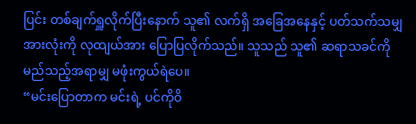ပြင်း တစ်ချက်ရှူလိုက်ပြီးနောက် သူ၏ လက်ရှိ အခြေအနေနှင့် ပတ်သက်သမျှ အားလုံးကို လုထျယ်အား ပြောပြလိုက်သည်။ သူသည် သူ၏ ဆရာသခင်ကို မည်သည့်အရာမျှ မဖုံးကွယ်ရဲပေ။
“မင်းပြောတာက မင်းရဲ့ ပင်ကိုဝိ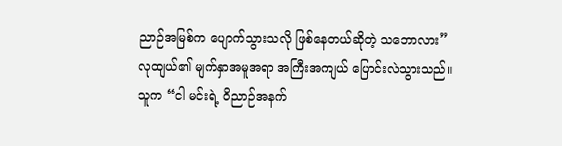ညာဉ်အမြစ်က ပျောက်သွားသလို ဖြစ်နေတယ်ဆိုတဲ့ သဘောလား”
လုထျယ်၏ မျက်နှာအမူအရာ အကြီးအကျယ် ပြောင်းလဲသွားသည်။
သူက “ငါ မင်းရဲ့ ဝိညာဉ်အနက်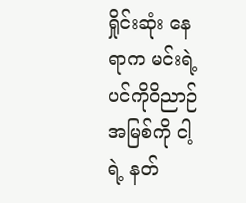ရှိုင်းဆုံး နေရာက မင်းရဲ့ ပင်ကိုဝိညာဉ်အမြစ်ကို ငါ့ရဲ့ နတ်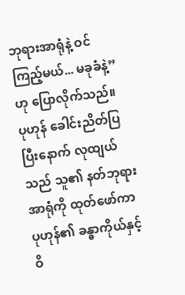ဘုရားအာရုံနဲ့ ဝင်ကြည့်မယ်... မခုခံနဲ့” ဟု ပြောလိုက်သည်။
ပုဟုန် ခေါင်းညိတ်ပြပြီးနောက် လုထျယ်သည် သူ၏ နတ်ဘုရားအာရုံကို ထုတ်ဖော်ကာ ပုဟုန်၏ ခန္ဓာကိုယ်နှင့် ဝိ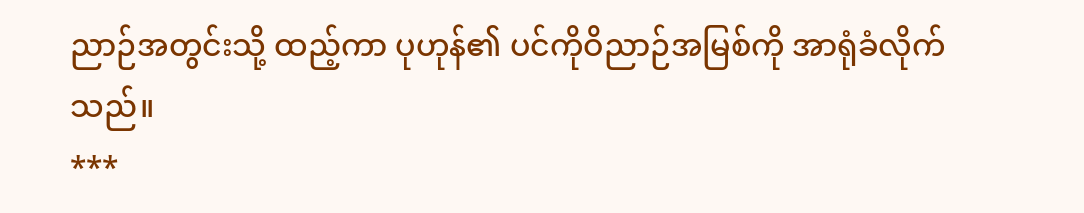ညာဉ်အတွင်းသို့ ထည့်ကာ ပုဟုန်၏ ပင်ကိုဝိညာဉ်အမြစ်ကို အာရုံခံလိုက်သည်။
***